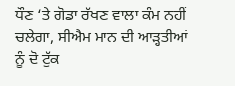ਧੌਣ ‘ਤੇ ਗੋਡਾ ਰੱਖਣ ਵਾਲਾ ਕੰਮ ਨਹੀਂ ਚਲੇਗਾ, ਸੀਐਮ ਮਾਨ ਦੀ ਆੜ੍ਹਤੀਆਂ ਨੂੰ ਦੋ ਟੁੱਕ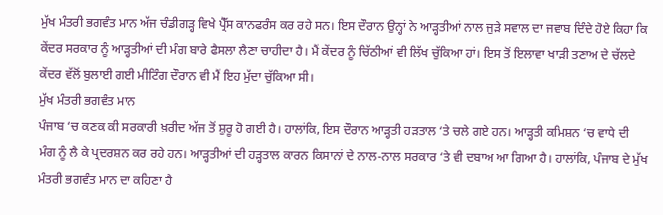ਮੁੱਖ ਮੰਤਰੀ ਭਗਵੰਤ ਮਾਨ ਅੱਜ ਚੰਡੀਗੜ੍ਹ ਵਿਖੇ ਪ੍ਰੈੱਸ ਕਾਨਫਰੰਸ ਕਰ ਰਹੇ ਸਨ। ਇਸ ਦੌਰਾਨ ਉਨ੍ਹਾਂ ਨੇ ਆੜ੍ਹਤੀਆਂ ਨਾਲ ਜੁੜੇ ਸਵਾਲ ਦਾ ਜਵਾਬ ਦਿੰਦੇ ਹੋਏ ਕਿਹਾ ਕਿ ਕੇਂਦਰ ਸਰਕਾਰ ਨੂੰ ਆੜ੍ਹਤੀਆਂ ਦੀ ਮੰਗ ਬਾਰੇ ਫੈਸਲਾ ਲੈਣਾ ਚਾਹੀਦਾ ਹੈ। ਮੈਂ ਕੇਂਦਰ ਨੂੰ ਚਿੱਠੀਆਂ ਵੀ ਲਿੱਖ ਚੁੱਕਿਆ ਹਾਂ। ਇਸ ਤੋਂ ਇਲਾਵਾ ਖਾੜੀ ਤਣਾਅ ਦੇ ਚੱਲਦੇ ਕੇਂਦਰ ਵੱਲੋਂ ਬੁਲਾਈ ਗਈ ਮੀਟਿੰਗ ਦੌਰਾਨ ਵੀ ਮੈਂ ਇਹ ਮੁੱਦਾ ਚੁੱਕਿਆ ਸੀ।
ਮੁੱਖ ਮੰਤਰੀ ਭਗਵੰਤ ਮਾਨ
ਪੰਜਾਬ ‘ਚ ਕਣਕ ਕੀ ਸਰਕਾਰੀ ਖ਼ਰੀਦ ਅੱਜ ਤੋਂ ਸ਼ੁਰੂ ਹੋ ਗਈ ਹੈ। ਹਾਲਾਂਕਿ, ਇਸ ਦੌਰਾਨ ਆੜ੍ਹਤੀ ਹੜਤਾਲ ‘ਤੇ ਚਲੇ ਗਏ ਹਨ। ਆੜ੍ਹਤੀ ਕਮਿਸ਼ਨ ‘ਚ ਵਾਧੇ ਦੀ ਮੰਗ ਨੂੰ ਲੈ ਕੇ ਪ੍ਰਦਰਸ਼ਨ ਕਰ ਰਹੇ ਹਨ। ਆੜ੍ਹਤੀਆਂ ਦੀ ਹੜ੍ਹਤਾਲ ਕਾਰਨ ਕਿਸਾਨਾਂ ਦੇ ਨਾਲ-ਨਾਲ ਸਰਕਾਰ ‘ਤੇ ਵੀ ਦਬਾਅ ਆ ਗਿਆ ਹੈ। ਹਾਲਾਂਕਿ, ਪੰਜਾਬ ਦੇ ਮੁੱਖ ਮੰਤਰੀ ਭਗਵੰਤ ਮਾਨ ਦਾ ਕਹਿਣਾ ਹੈ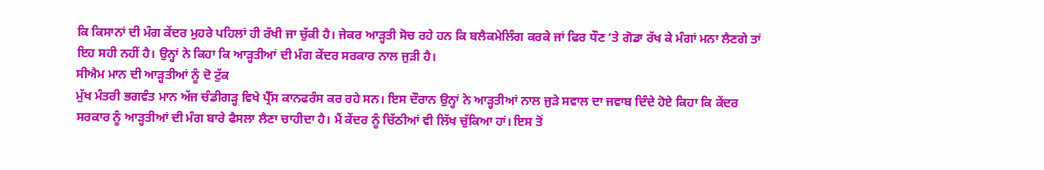ਕਿ ਕਿਸਾਨਾਂ ਦੀ ਮੰਗ ਕੇਂਦਰ ਮੁਹਰੇ ਪਹਿਲਾਂ ਹੀ ਰੱਖੀ ਜਾ ਚੁੱਕੀ ਹੈ। ਜੇਕਰ ਆੜ੍ਹਤੀ ਸੋਚ ਰਹੇ ਹਨ ਕਿ ਬਲੈਕਮੇਲਿੰਗ ਕਰਕੇ ਜਾਂ ਫਿਰ ਧੌਣ ‘ਤੇ ਗੋਡਾ ਰੱਖ ਕੇ ਮੰਗਾਂ ਮਨਾ ਲੈਣਗੇ ਤਾਂ ਇਹ ਸਹੀ ਨਹੀਂ ਹੈ। ਉਨ੍ਹਾਂ ਨੇ ਕਿਹਾ ਕਿ ਆੜ੍ਹਤੀਆਂ ਦੀ ਮੰਗ ਕੇਂਦਰ ਸਰਕਾਰ ਨਾਲ ਜੁੜੀ ਹੈ।
ਸੀਐਮ ਮਾਨ ਦੀ ਆੜ੍ਹਤੀਆਂ ਨੂੰ ਦੋ ਟੁੱਕ
ਮੁੱਖ ਮੰਤਰੀ ਭਗਵੰਤ ਮਾਨ ਅੱਜ ਚੰਡੀਗੜ੍ਹ ਵਿਖੇ ਪ੍ਰੈੱਸ ਕਾਨਫਰੰਸ ਕਰ ਰਹੇ ਸਨ। ਇਸ ਦੌਰਾਨ ਉਨ੍ਹਾਂ ਨੇ ਆੜ੍ਹਤੀਆਂ ਨਾਲ ਜੁੜੇ ਸਵਾਲ ਦਾ ਜਵਾਬ ਦਿੰਦੇ ਹੋਏ ਕਿਹਾ ਕਿ ਕੇਂਦਰ ਸਰਕਾਰ ਨੂੰ ਆੜ੍ਹਤੀਆਂ ਦੀ ਮੰਗ ਬਾਰੇ ਫੈਸਲਾ ਲੈਣਾ ਚਾਹੀਦਾ ਹੈ। ਮੈਂ ਕੇਂਦਰ ਨੂੰ ਚਿੱਠੀਆਂ ਵੀ ਲਿੱਖ ਚੁੱਕਿਆ ਹਾਂ। ਇਸ ਤੋਂ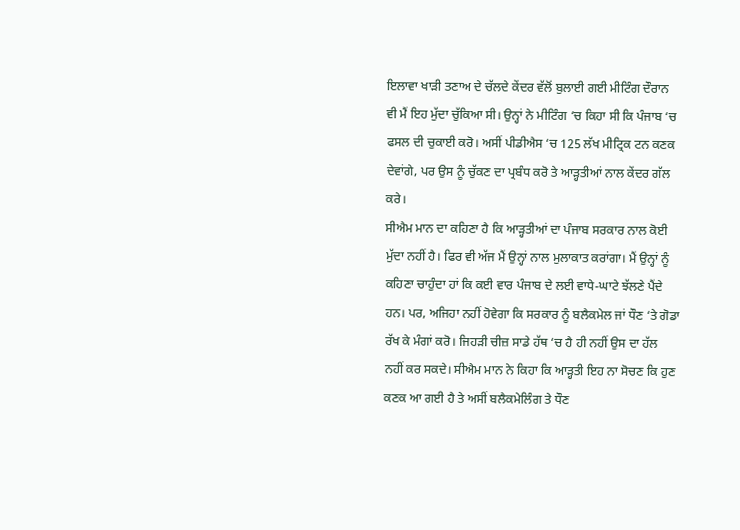ਇਲਾਵਾ ਖਾੜੀ ਤਣਾਅ ਦੇ ਚੱਲਦੇ ਕੇਂਦਰ ਵੱਲੋਂ ਬੁਲਾਈ ਗਈ ਮੀਟਿੰਗ ਦੌਰਾਨ ਵੀ ਮੈਂ ਇਹ ਮੁੱਦਾ ਚੁੱਕਿਆ ਸੀ। ਉਨ੍ਹਾਂ ਨੇ ਮੀਟਿੰਗ ‘ਚ ਕਿਹਾ ਸੀ ਕਿ ਪੰਜਾਬ ‘ਚ ਫਸਲ ਦੀ ਚੁਕਾਈ ਕਰੋ। ਅਸੀਂ ਪੀਡੀਐਸ ‘ਚ 125 ਲੱਖ ਮੀਟ੍ਰਿਕ ਟਨ ਕਣਕ ਦੇਵਾਂਗੇ, ਪਰ ਉਸ ਨੂੰ ਚੁੱਕਣ ਦਾ ਪ੍ਰਬੰਧ ਕਰੋ ਤੇ ਆੜ੍ਹਤੀਆਂ ਨਾਲ ਕੇਂਦਰ ਗੱਲ ਕਰੇ।
ਸੀਐਮ ਮਾਨ ਦਾ ਕਹਿਣਾ ਹੈ ਕਿ ਆੜ੍ਹਤੀਆਂ ਦਾ ਪੰਜਾਬ ਸਰਕਾਰ ਨਾਲ ਕੋਈ ਮੁੱਦਾ ਨਹੀਂ ਹੈ। ਫਿਰ ਵੀ ਅੱਜ ਮੈਂ ਉਨ੍ਹਾਂ ਨਾਲ ਮੁਲਾਕਾਤ ਕਰਾਂਗਾ। ਮੈਂ ਉਨ੍ਹਾਂ ਨੂੰ ਕਹਿਣਾ ਚਾਹੁੰਦਾ ਹਾਂ ਕਿ ਕਈ ਵਾਰ ਪੰਜਾਬ ਦੇ ਲਈ ਵਾਧੇ-ਘਾਟੇ ਝੱਲਣੇ ਪੈਂਦੇ ਹਨ। ਪਰ, ਅਜਿਹਾ ਨਹੀਂ ਹੋਵੇਗਾ ਕਿ ਸਰਕਾਰ ਨੂੰ ਬਲੈਕਮੇਲ ਜਾਂ ਧੌਣ ‘ਤੇ ਗੋਡਾ ਰੱਖ ਕੇ ਮੰਗਾਂ ਕਰੋ। ਜਿਹੜੀ ਚੀਜ਼ ਸਾਡੇ ਹੱਥ ‘ਚ ਹੈ ਹੀ ਨਹੀਂ ਉਸ ਦਾ ਹੱਲ ਨਹੀਂ ਕਰ ਸਕਦੇ। ਸੀਐਮ ਮਾਨ ਨੇ ਕਿਹਾ ਕਿ ਆੜ੍ਹਤੀ ਇਹ ਨਾ ਸੋਚਣ ਕਿ ਹੁਣ ਕਣਕ ਆ ਗਈ ਹੈ ਤੇ ਅਸੀਂ ਬਲੈਕਮੇਲਿੰਗ ਤੇ ਧੌਣ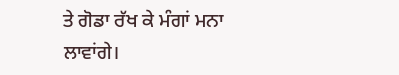ਤੇ ਗੋਡਾ ਰੱਖ ਕੇ ਮੰਗਾਂ ਮਨਾ ਲਾਵਾਂਗੇ।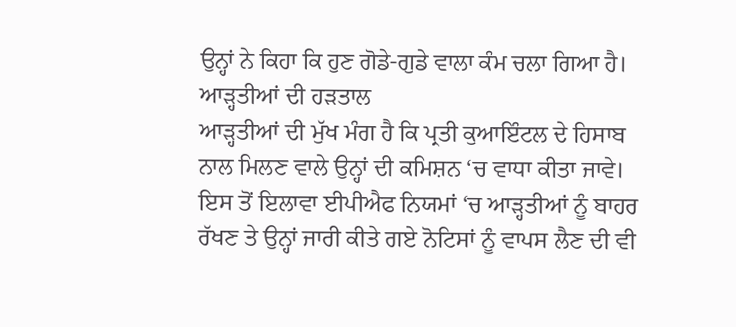ਉਨ੍ਹਾਂ ਨੇ ਕਿਹਾ ਕਿ ਹੁਣ ਗੋਡੇ-ਗੁਡੇ ਵਾਲਾ ਕੰਮ ਚਲਾ ਗਿਆ ਹੈ।
ਆੜ੍ਹਤੀਆਂ ਦੀ ਹੜਤਾਲ
ਆੜ੍ਹਤੀਆਂ ਦੀ ਮੁੱਖ ਮੰਗ ਹੈ ਕਿ ਪ੍ਰਤੀ ਕੁਆਇੰਟਲ ਦੇ ਹਿਸਾਬ ਨਾਲ ਮਿਲਣ ਵਾਲੇ ਉਨ੍ਹਾਂ ਦੀ ਕਮਿਸ਼ਨ ‘ਚ ਵਾਧਾ ਕੀਤਾ ਜਾਵੇ। ਇਸ ਤੋਂ ਇਲਾਵਾ ਈਪੀਐਫ ਨਿਯਮਾਂ ‘ਚ ਆੜ੍ਹਤੀਆਂ ਨੂੰ ਬਾਹਰ ਰੱਖਣ ਤੇ ਉਨ੍ਹਾਂ ਜਾਰੀ ਕੀਤੇ ਗਏ ਨੋਟਿਸਾਂ ਨੂੰ ਵਾਪਸ ਲੈਣ ਦੀ ਵੀ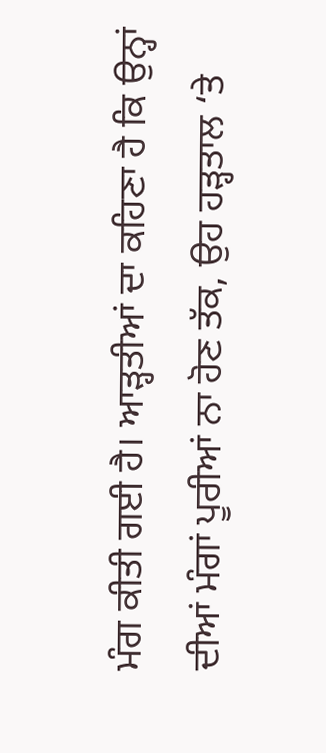ਮੰਗ ਕੀਤੀ ਗਈ ਹੈ। ਆੜ੍ਹਤੀਆਂ ਦਾ ਕਹਿਣਾ ਹੈ ਕਿ ਉਨ੍ਹਾਂ ਦੀਆਂ ਮੰਗਾਂ ਪੂਰੀਆਂ ਨਾ ਹੋਣ ਤੱਕ, ਉਹ ਹੜ੍ਹਤਾਲ ‘ਤੇ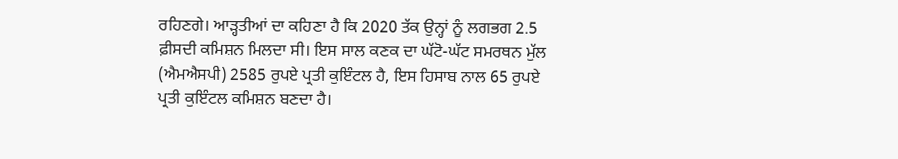ਰਹਿਣਗੇ। ਆੜ੍ਹਤੀਆਂ ਦਾ ਕਹਿਣਾ ਹੈ ਕਿ 2020 ਤੱਕ ਉਨ੍ਹਾਂ ਨੂੰ ਲਗਭਗ 2.5 ਫ਼ੀਸਦੀ ਕਮਿਸ਼ਨ ਮਿਲਦਾ ਸੀ। ਇਸ ਸਾਲ ਕਣਕ ਦਾ ਘੱਟੋ-ਘੱਟ ਸਮਰਥਨ ਮੁੱਲ (ਐਮਐਸਪੀ) 2585 ਰੁਪਏ ਪ੍ਰਤੀ ਕੁਇੰਟਲ ਹੈ, ਇਸ ਹਿਸਾਬ ਨਾਲ 65 ਰੁਪਏ ਪ੍ਰਤੀ ਕੁਇੰਟਲ ਕਮਿਸ਼ਨ ਬਣਦਾ ਹੈ।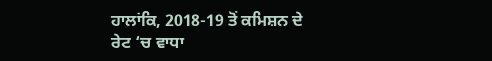ਹਾਲਾਂਕਿ, 2018-19 ਤੋਂ ਕਮਿਸ਼ਨ ਦੇ ਰੇਟ ‘ਚ ਵਾਧਾ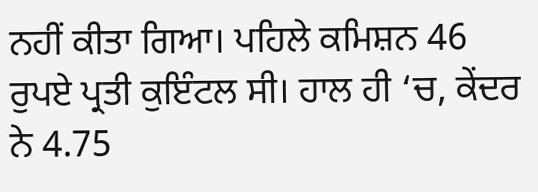ਨਹੀਂ ਕੀਤਾ ਗਿਆ। ਪਹਿਲੇ ਕਮਿਸ਼ਨ 46 ਰੁਪਏ ਪ੍ਰਤੀ ਕੁਇੰਟਲ ਸੀ। ਹਾਲ ਹੀ ‘ਚ, ਕੇਂਦਰ ਨੇ 4.75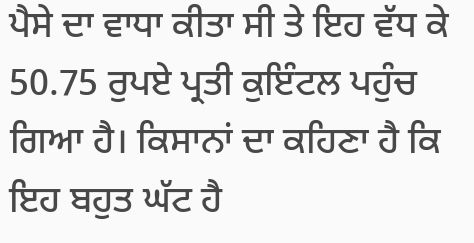ਪੈਸੇ ਦਾ ਵਾਧਾ ਕੀਤਾ ਸੀ ਤੇ ਇਹ ਵੱਧ ਕੇ 50.75 ਰੁਪਏ ਪ੍ਰਤੀ ਕੁਇੰਟਲ ਪਹੁੰਚ ਗਿਆ ਹੈ। ਕਿਸਾਨਾਂ ਦਾ ਕਹਿਣਾ ਹੈ ਕਿ ਇਹ ਬਹੁਤ ਘੱਟ ਹੈ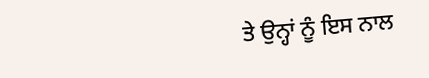ਤੇ ਉਨ੍ਹਾਂ ਨੂੰ ਇਸ ਨਾਲ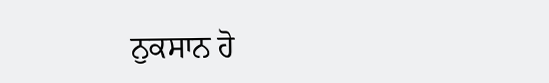ਨੁਕਸਾਨ ਹੋ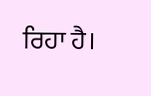ਰਿਹਾ ਹੈ।